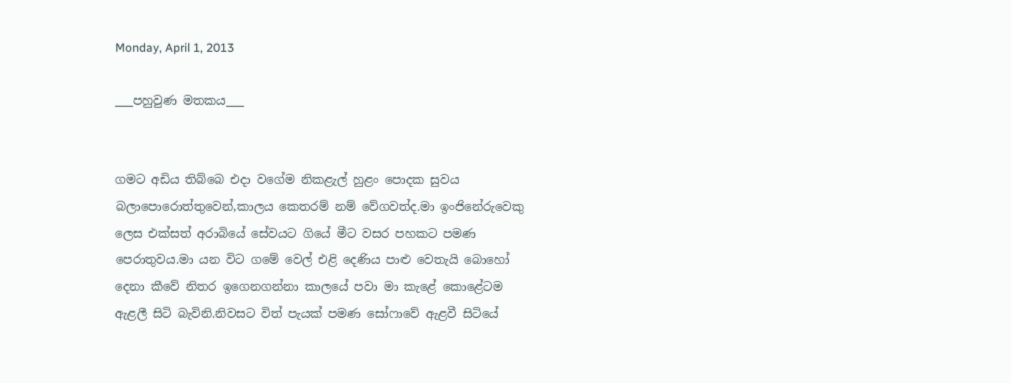Monday, April 1, 2013

___පහුවුණ මතකය___


ගමට අඩිය තිබ්බෙ එදා වගේම නිකළැල් හුළං පොදක සුවය බලාපොරොත්තුවෙන්,කාලය කෙතරම් නම් වේගවත්ද.මා ඉංජිනේරුවෙකු ලෙස එක්සත් අරාබියේ සේවයට ගියේ මීට වසර පහකට පමණ පෙරාතුවය.මා යන විට ගමේ වෙල් එළි දෙණිය පාළු වෙතැයි බොහෝ දෙනා කීවේ නිතර ඉගෙනගන්නා කාලයේ පවා මා කැළේ කොළේටම ඇළලී සිටි බැවිනි.නිවසට විත් පැයක් පමණ සෝෆාවේ ඇළවී සිටියේ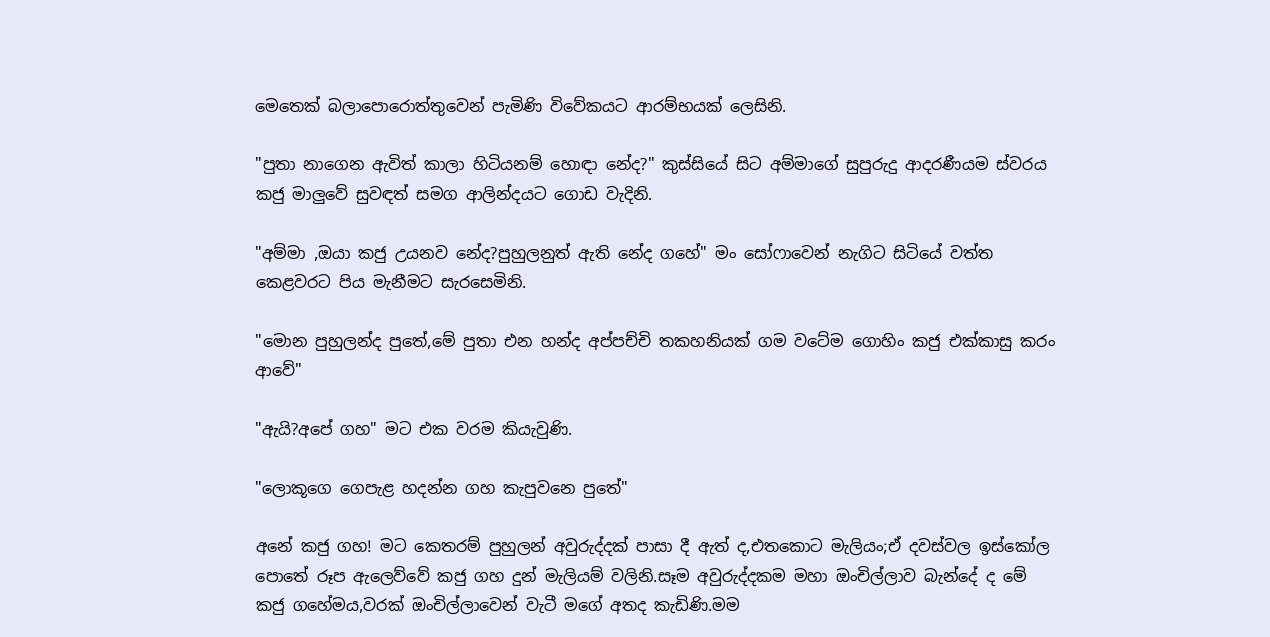මෙතෙක් බලාපොරොත්තුවෙන් පැමිණි විවේකයට ආරම්භයක් ලෙසිනි.

"පුතා නාගෙන ඇවිත් කාලා හිටියනම් හොඳා නේද?" කුස්සියේ සිට අම්මාගේ සුපුරුදු ආදරණීයම ස්වරය කජු මාලුවේ සුවඳත් සමග ආලින්දයට ගොඩ වැදිනි.

"අම්මා ,ඔයා කජු උයනව නේද?පුහුලනුත් ඇති නේද ගහේ" මං සෝෆාවෙන් නැගිට සිටියේ වත්ත කෙළවරට පිය මැනීමට සැරසෙමිනි.

"මොන පුහුලන්ද පුතේ,මේ පුතා එන හන්ද අප්පච්චි තකහනියක් ගම වටේම ගොහිං කජු එක්කාසු කරං ආවේ"

"ඇයි?අපේ ගහ" මට එක වරම කියැවුණි.

"ලොකූගෙ ගෙපැළ හදන්න ගහ කැපුවනෙ පුතේ"

අනේ කජු ගහ! මට කෙතරම් පුහුලන් අවුරුද්දක් පාසා දී ඇත් ද,එතකොට මැලියං;ඒ දවස්වල ඉස්කෝල පොතේ රූප ඇලෙව්වේ කජු ගහ දුන් මැලියම් වලිනි.සෑම අවුරුද්දකම මහා ඔංචිල්ලාව බැන්දේ ද මේ කජු ගහේමය,වරක් ඔංචිල්ලාවෙන් වැටී මගේ අතද කැඩිණි.මම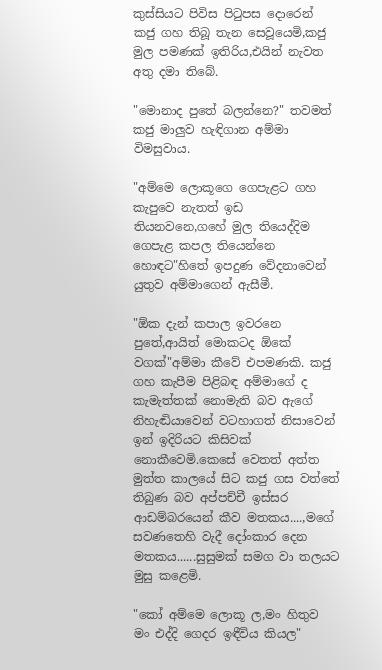කුස්සියට පිවිස පිටුපස දොරෙන් කජු ගහ තිබූ තැන සෙවූයෙමි,කජු මුල පමණක් ඉතිරිය,එයින් නැවත අතු දමා තිබේ.

"මොනාද පුතේ බලන්නෙ?" තවමත් කජු මාලුව හැඳිගාන අම්මා විමසුවාය.

"අම්මෙ ලොකූගෙ ගෙපැළට ගහ කැපුවෙ නැතත් ඉඩ තියනවනෙ,ගහේ මුල තියෙද්දිම ගෙපැළ කපල තියෙන්නෙ හොඳට"හිතේ ඉපදුණ වේදනාවෙන් යුතුව අම්මාගෙන් ඇසීමී.

"ඕක දැන් කපාල ඉවරනෙ පුතේ,ආයිත් මොකටද ඕකේ වගක්"අම්මා කීවේ එපමණකි. කජු ගහ කැපීම පිළිබඳ අම්මාගේ ද කැමැත්තක් නොමැති බව ඇගේ නිහැඬියාවෙන් වටහාගත් නිසාවෙන් ඉන් ඉදිරියට කිසිවක් නොකීවෙමි.කෙසේ වෙතත් අත්ත මුත්ත කාලයේ සිට කජු ගස වත්තේ තිබුණ බව අප්පච්චී ඉස්සර ආඩම්බරයෙන් කීව මතකය....,මගේ සවණතෙහි වැදී දෝංකාර දෙන මතකය......සුසුමක් සමග වා තලයට මුසු කළෙමි.

"කෝ අම්මෙ ලොකූ ල,මං හිතුව මං එද්දි ගෙදර ඉඳීවිය කියල"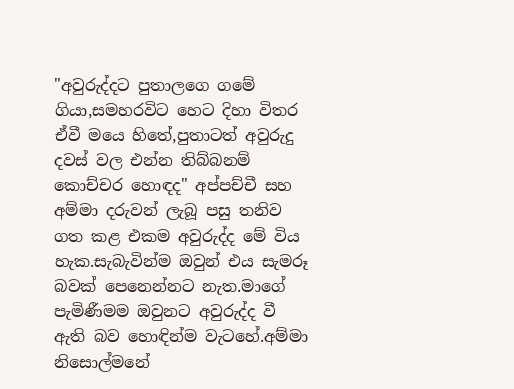"අවුරුද්දට පුතාලගෙ ගමේ ගියා,සමහරවිට හෙට දිහා විතර ඒවී මයෙ හිතේ,පුතාටත් අවුරුදු දවස් වල එන්න තිබ්බනම් කොච්චර හොඳද" අප්පච්චී සහ අම්මා දරුවන් ලැබූ පසු තනිව ගත කළ එකම අවුරුද්ද මේ විය හැක.සැබැවින්ම ඔවුන් එය සැමරූ බවක් පෙනෙන්නට නැත.මාගේ පැමිණීමම ඔවුනට අවුරුද්ද වී ඇති බව හොඳින්ම වැටහේ.අම්මා නිසොල්මනේ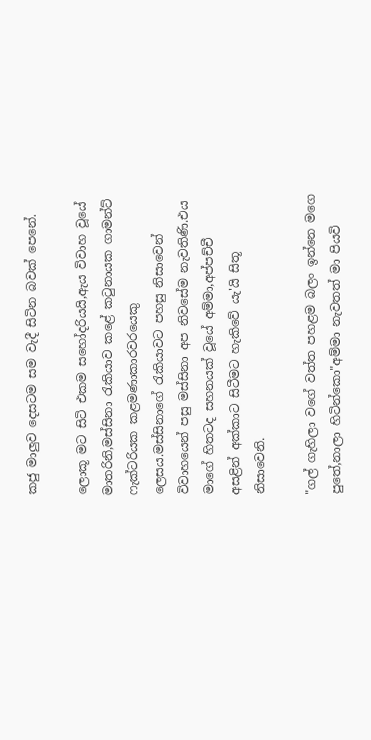කජු මාලුව දෙසටම සම වැදී සිටින බවක් පෙනේ.

ලොකූ මට සිටි එකම සහෝදරියයි,ඇය විවාහ වූයේ මාතරිනි,මස්සිනා රැකියාව කළේ කටුනායක ගාමන්ට් ෆැක්ටරියක කළමණාකාරවරයෙකු ලෙසය.මස්සිනාගේ රැකියාවට පහසු නිසාවෙන් විවාහයෙන් පසු මස්සිනා අප නිවසේම නැවතිණි.එය මාගේ හිතටද සහනයක් වූයේ අම්මා,අප්පච්චී අසළින් අක්කාට සිටීමට හැකිවේ යැ'යි සිතූ නිසාවෙනි.

"ගල් ගැහිලා වගේ වත්ත පහළම බලං ඉන්නෙ මගෙ පුතේ,නාලා හිටින්කො"අම්මා නැවතත් මා පියවි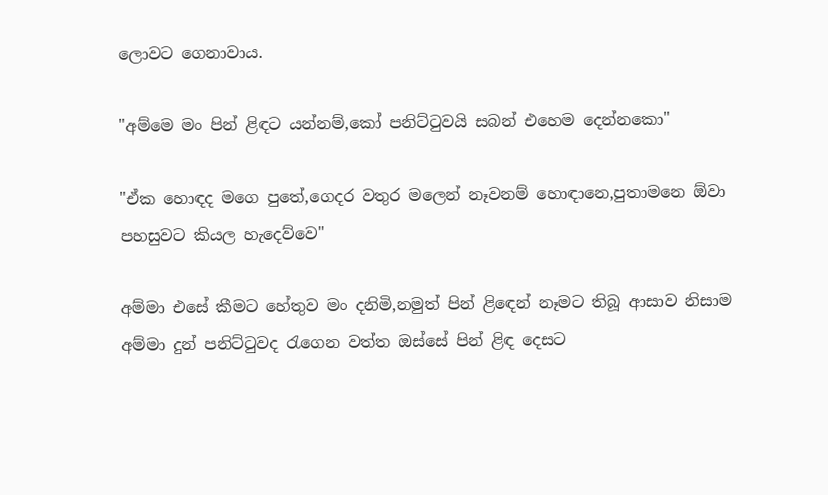ලොවට ගෙනාවාය.

"අම්මෙ මං පින් ළිඳට යන්නම්,කෝ පනිට්ටුවයි සබන් එහෙම දෙන්නකො"

"ඒක හොඳද මගෙ පුතේ,ගෙදර වතුර මලෙන් නෑවනම් හොඳානෙ,පුතාමනෙ ඕවා පහසුවට කියල හැදෙව්වෙ"

අම්මා එසේ කීමට හේතුව මං දනිමි,නමුත් පින් ළිඳෙන් නෑමට තිබූ ආසාව නිසාම අම්මා දුන් පනිට්ටුවද රැගෙන වත්ත ඔස්සේ පින් ළිඳ දෙසට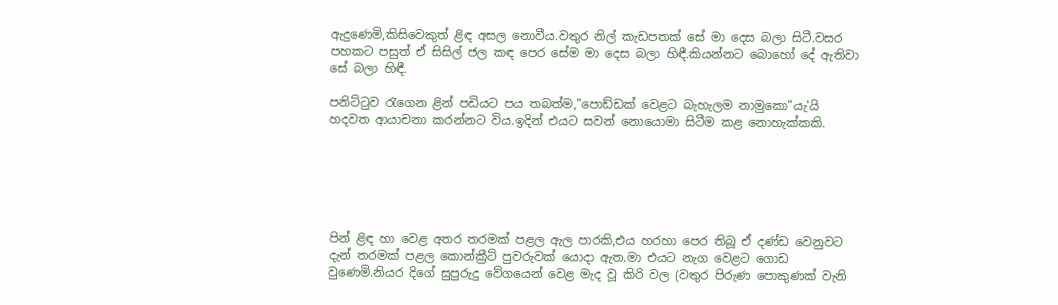ඇදුණෙමි,කිසිවෙකුත් ළිඳ අසල නොවීය.වතුර නිල් කැඩපතක් සේ මා දෙස බලා සිටී.වසර පහකට පසුත් ඒ සිසිල් ජල කඳ පෙර සේම මා දෙස බලා හිඳී.කියන්නට බොහෝ දේ ඇතිවා සේ බලා හිඳී.

පනිට්ටුව රැගෙන ළින් පඩියට පය තබත්ම,"පොඩ්ඩක් වෙළට බැහැලම නාමුකො"යැ'යි හදවත ආයාචනා කරන්නට විය.ඉදින් එයට සවන් නොයොමා සිටීම කළ නොහැක්කකි.






පින් ළිඳ හා වෙළ අතර තරමක් පළල ඇල පාරකි,එය හරහා පෙර තිබූ ඒ දණ්ඩ වෙනුවට දැන් තරමක් පළල කොන්ක්‍රීට් පුවරුවක් යොදා ඇත.මා එයට නැග වෙළට ගොඩ වුණෙමි.නියර දිගේ සුපුරුදු වේගයෙන් වෙළ මැද වූ කිරි වල (වතුර පිරුණ පොකුණක් වැනි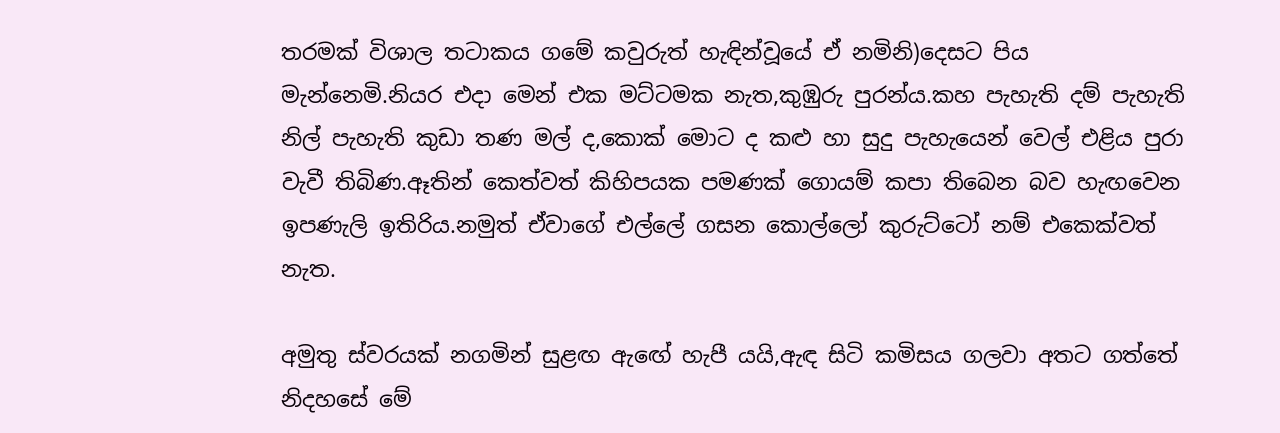තරමක් විශාල තටාකය ගමේ කවුරුත් හැඳින්වූයේ ඒ නමිනි)දෙසට පිය මැන්නෙමි.නියර එදා මෙන් එක මට්ටමක නැත,කුඹුරු පුරන්ය.කහ පැහැති දම් පැහැති නිල් පැහැති කුඩා තණ මල් ද,කොක් මොට ද කළු හා සුදු පැහැයෙන් වෙල් එළිය පුරා වැවී තිබිණ.ඈතින් කෙත්වත් කිහිපයක පමණක් ගොයම් කපා තිබෙන බව හැඟවෙන ඉපණැලි ඉතිරිය.නමුත් ඒවාගේ එල්ලේ ගසන කොල්ලෝ කුරුට්ටෝ නම් එකෙක්වත් නැත.

අමුතු ස්වරයක් නගමින් සුළඟ ඇඟේ හැපී යයි,ඇඳ සිටි කමිසය ගලවා අතට ගත්තේ නිදහසේ මේ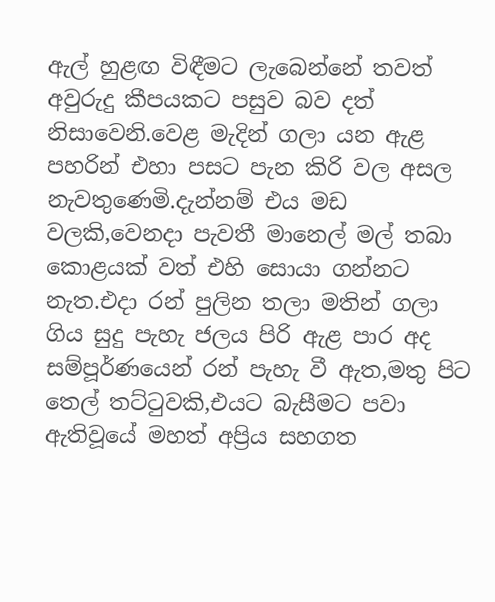ඇල් හුළඟ විඳීමට ලැබෙන්නේ තවත් අවුරුදු කීපයකට පසුව බව දත් නිසාවෙනි.වෙළ මැදින් ගලා යන ඇළ පහරින් එහා පසට පැන කිරි වල අසල නැවතුණෙමි.දැන්නම් එය මඩ වලකි,වෙනදා පැවතී මානෙල් මල් තබා කොළයක් වත් එහි සොයා ගන්නට නැත.එදා රන් පුලින තලා මතින් ගලා ගිය සුදු පැහැ ජලය පිරි ඇළ පාර අද සම්පූර්ණයෙන් රන් පැහැ වී ඇත,මතු පිට තෙල් තට්ටුවකි,එයට බැසීමට පවා ඇතිවූයේ මහත් අප්‍රිය සහගත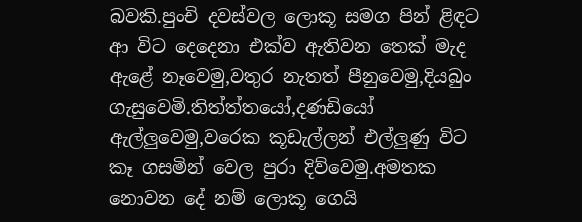බවකි.පුංචි දවස්වල ලොකූ සමග පින් ළිඳට ආ විට දෙදෙනා එක්ව ඇතිවන තෙක් මැද ඇළේ නෑවෙමු,වතුර නැතත් පීනුවෙමු,දියබුං ගැසුවෙමි.තිත්ත්තයෝ,දණඩියෝ ඇල්ලුවෙමු,වරෙක කූඩැල්ලන් එල්ලුණු විට කෑ ගසමින් වෙල පුරා දිව්වෙමු.අමතක නොවන දේ නම් ලොකූ ගෙයි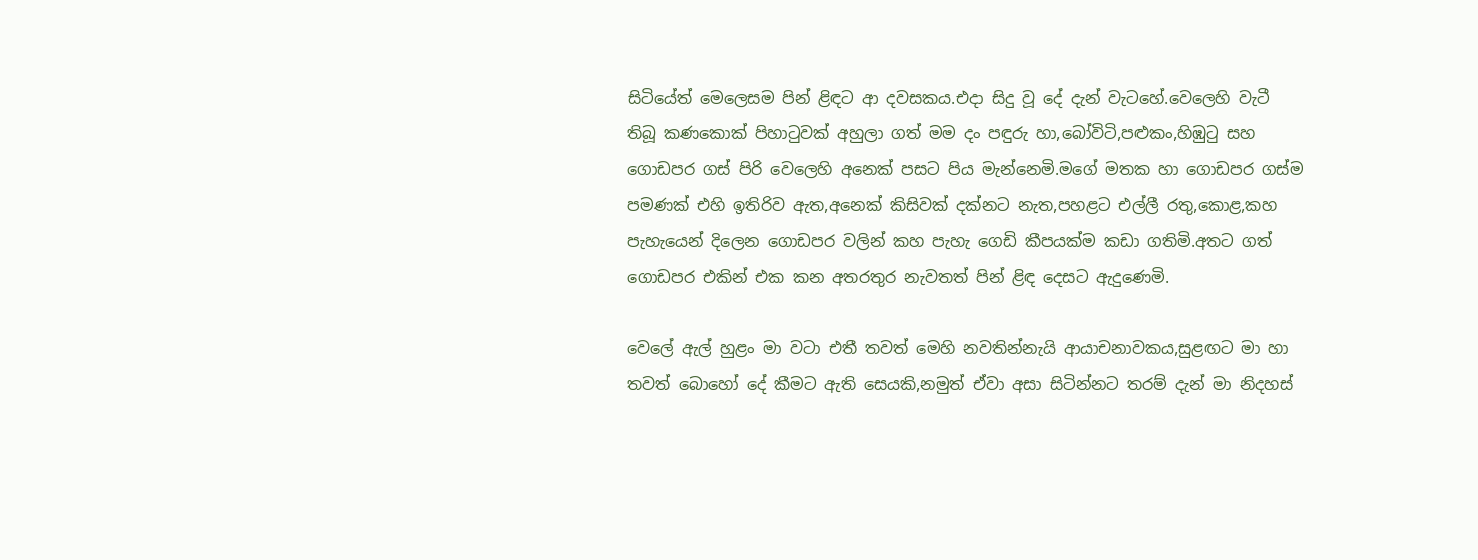සිටියේත් මෙලෙසම පින් ළිඳට ආ දවසකය.එදා සිදු වූ දේ දැන් වැටහේ.වෙලෙහි වැටී තිබූ කණකොක් පිහාටුවක් අහුලා ගත් මම දං පඳුරු හා,බෝවිටි,පළුකං,හිඹුටු සහ ගොඩපර ගස් පිරි වෙලෙහි අනෙක් පසට පිය මැන්නෙමි.මගේ මතක හා ගොඩපර ගස්ම පමණක් එහි ඉතිරිව ඇත,අනෙක් කිසිවක් දක්නට නැත,පහළට එල්ලී රතු,කොළ,කහ පැහැයෙන් දිලෙන ගොඩපර වලින් කහ පැහැ ගෙඩි කීපයක්ම කඩා ගතිමි.අතට ගත් ගොඩපර එකින් එක කන අතරතුර නැවතත් පින් ළිඳ දෙසට ඇදුණෙමි.

වෙලේ ඇල් හුළං මා වටා එතී තවත් මෙහි නවතින්නැයි ආයාචනාවකය,සුළඟට මා හා තවත් බොහෝ දේ කීමට ඇති සෙයකි,නමුත් ඒවා අසා සිටින්නට තරම් දැන් මා නිදහස්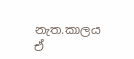නැත.කාලය ඒ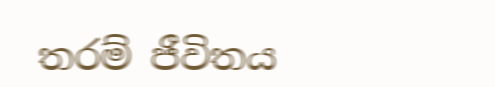තරම් ජීවිතය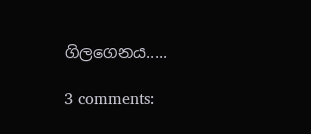ගිලගෙනය.....

3 comments: